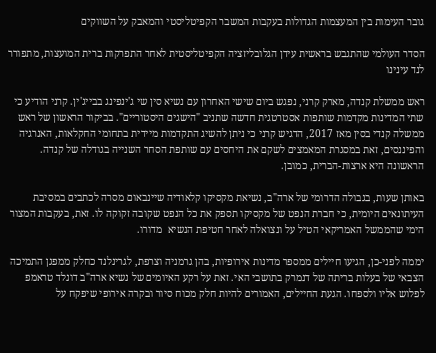גובר העימות בין המעצמות הגדולות בעקבות המשבר הקפיטליסטי והמאבק על השווקים

הסדר העולמי שהתגבש בראשית עידן הגלובליזציה הקפיטליסטית לאחר התפרקות ברית המועצות, מתפורר לנד עינינו

ראש ממשלת קנדה, מארק קרני, נפגש ביום שישי האחרון עם נשיא סין שי ג'ינפינג בבייג'ין. קרני הודיע כי שתי המדינות מקדמות שותפות אסטרטגית חדשה שתניב "הישגים היסטוריים". בביקור הראשון של ראש ממשלה קנדי בסין מאז 2017, הדגיש קרני כי ניתן להשיג התקדמות מיידית בתחומי החקלאות, האנרגיה והפיננסים, זאת במסגרת המאמצים לשקם את היחסים עם שותפת הסחר השנייה בגודלה של קנדה. הראשונה היא ארצות-הברית, כמובן.

באותן שעות, בגבולה הדרומי של ארה"ב, נשיאת מקסיקו קלאודיה שיינבאום מסרה לכתבים במסיבת העיתונאים היומית, כי חברת הנפט של מקסיקו תספק את כל הנפט שקובה זקוקה לו. זאת, בעקבות המצור הימי שהממשל האמריקאי הטיל על ונצואלה לאחר חטיפת הנשיא  מדורו.

יממה לפני-כן, הגיעו חיילים ממספר מדינות אירופיות, בהן גרמניה וצרפת, לגרינלנד כחלק ממפגן התמיכה הצבאי של בעלות בריתה של דנמרק בתושבי האי. זאת על רקע האיומים של נשיא ארה"ב דונלד טראמפ לפלוש אליו ולספחו. הגעת החיילים, האמורים להיות חלק מכוח סיור ובקרה אירופי שיפקח על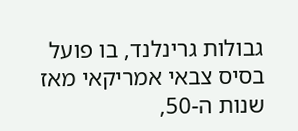גבולות גרינלנד, בו פועל בסיס צבאי אמריקאי מאז שנות ה-50,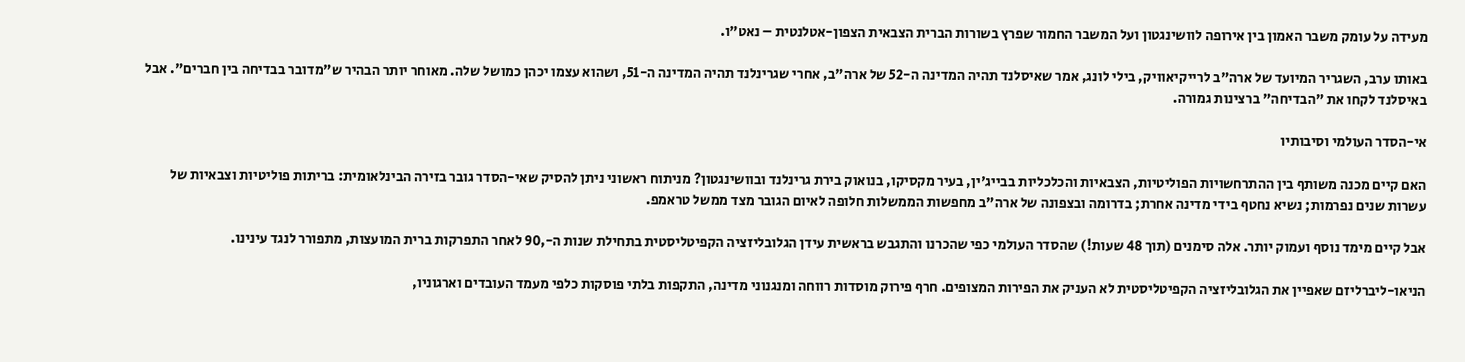מעידה על עומק משבר האמון בין אירופה לוושינגטון ועל המשבר החמור שפרץ בשורות הברית הצבאית הצפון-אטלנטית – נאט"ו.

באותו ערב, השגריר המיועד של ארה"ב לרייקיאוויק, בילי לונג, אמר שאיסלנד תהיה המדינה ה-52 של ארה"ב, אחרי שגרינלנד תהיה המדינה ה-51, ושהוא עצמו יכהן כמושל שלה. מאוחר יותר הבהיר ש"מדובר בבדיחה בין חברים". אבל באיסלנד לקחו את "הבדיחה" ברצינות גמורה.

אי-הסדר העולמי וסיבותיו

האם קיים מכנה משותף בין ההתרחשויות הפוליטיות, הצבאיות והכלכליות בבייג'ין, בעיר מקסיקו, בנואוק בירת גרינלנד ובוושינגטון? מניתוח ראשוני ניתן להסיק שאי-הסדר גובר בזירה הבינלאומית: בריתות פוליטיות וצבאיות של עשרות שנים נפרמות; נשיא נחטף בידי מדינה אחרת; בדרומה ובצפונה של ארה"ב מחפשות הממשלות חלופה לאיום הגובר מצד ממשל טראמפ.

אבל קיים מימד נוסף ועמוק יותר. אלה סימנים (תוך 48 שעות!) שהסדר העולמי כפי שהכרנו והתגבש בראשית עידן הגלובליזציה הקפיטליסטית בתחילת שנות ה-,90 לאחר התפרקות ברית המועצות, מתפורר לנגד עינינו.

הניאו-ליברליזם שאפיין את הגלובליזציה הקפיטליסטית לא העניק את הפירות המצופים. חרף פירוק מוסדות רווחה ומנגנוני מדינה, התקפות בלתי פוסקות כלפי מעמד העובדים וארגוניו,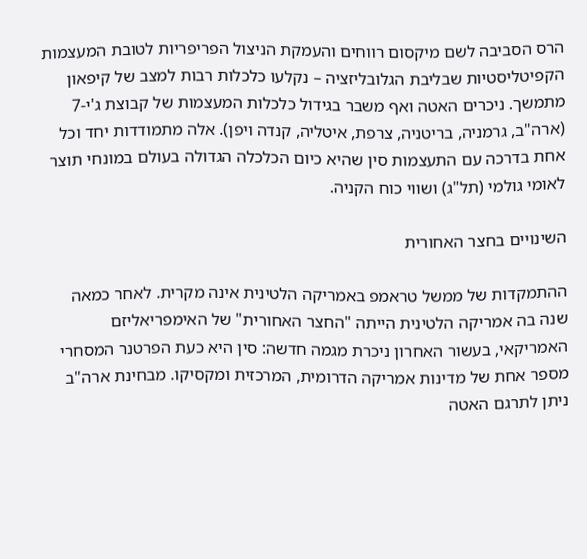הרס הסביבה לשם מיקסום רווחים והעמקת הניצול הפריפריות לטובת המעצמות הקפיטליסטיות שבליבת הגלובליזציה – נקלעו כלכלות רבות למצב של קיפאון מתמשך. ניכרים האטה ואף משבר בגידול כלכלות המעצמות של קבוצת ג'י-7 (ארה"ב, גרמניה, בריטניה, צרפת, איטליה, קנדה ויפן). אלה מתמודדות יחד וכל אחת בדרכה עם התעצמות סין שהיא כיום הכלכלה הגדולה בעולם במונחי תוצר לאומי גולמי (תל"ג) ושווי כוח הקניה.

השינויים בחצר האחורית

ההתמקדות של ממשל טראמפ באמריקה הלטינית אינה מקרית. לאחר כמאה שנה בה אמריקה הלטינית הייתה "החצר האחורית" של האימפריאליזם האמריקאי, בעשור האחרון ניכרת מגמה חדשה: סין היא כעת הפרטנר המסחרי מספר אחת של מדינות אמריקה הדרומית, המרכזית ומקסיקו. מבחינת ארה"ב ניתן לתרגם האטה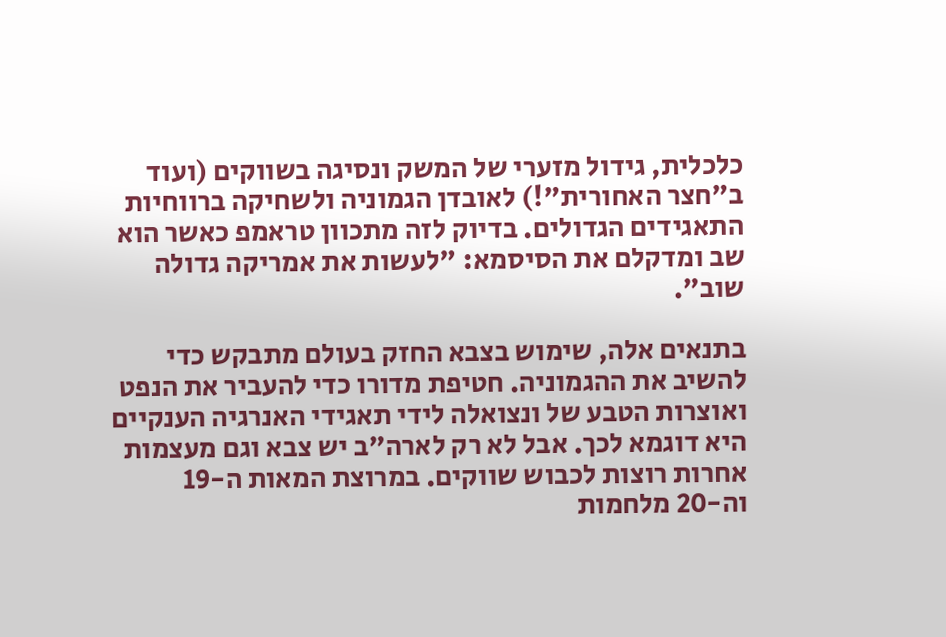כלכלית, גידול מזערי של המשק ונסיגה בשווקים (ועוד ב"חצר האחורית"!) לאובדן הגמוניה ולשחיקה ברווחיות התאגידים הגדולים. בדיוק לזה מתכוון טראמפ כאשר הוא שב ומדקלם את הסיסמא: "לעשות את אמריקה גדולה שוב".

בתנאים אלה, שימוש בצבא החזק בעולם מתבקש כדי להשיב את ההגמוניה. חטיפת מדורו כדי להעביר את הנפט ואוצרות הטבע של ונצואלה לידי תאגידי האנרגיה הענקיים היא דוגמא לכך. אבל לא רק לארה"ב יש צבא וגם מעצמות אחרות רוצות לכבוש שווקים. במרוצת המאות ה-19 וה-20 מלחמות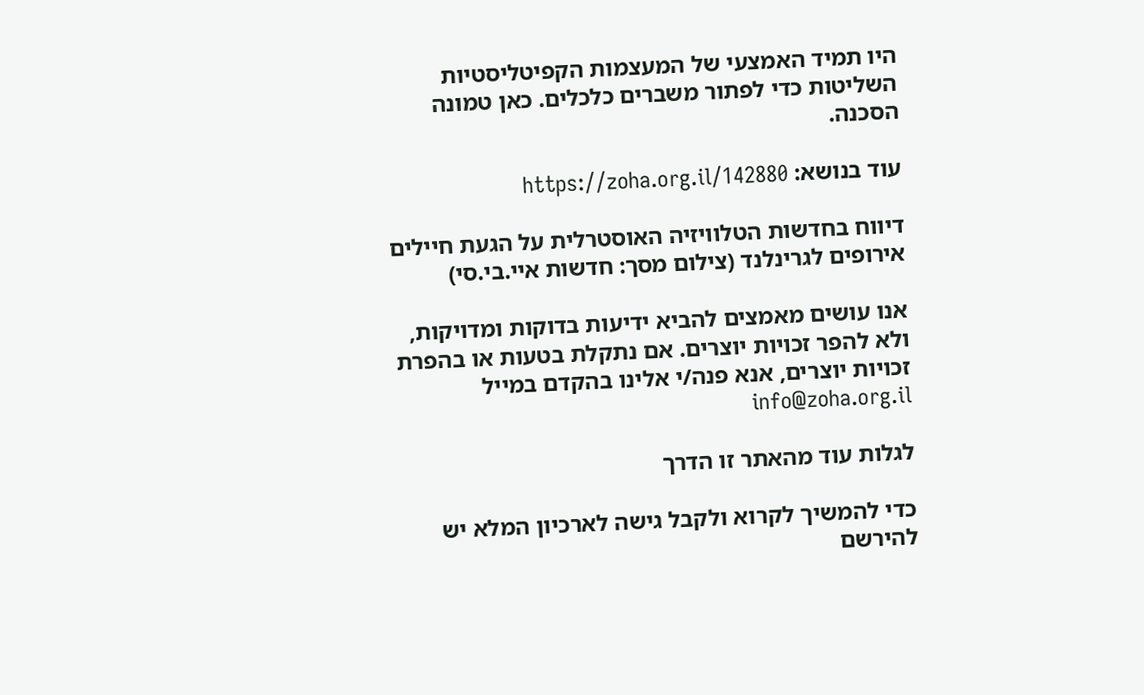היו תמיד האמצעי של המעצמות הקפיטליסטיות השליטות כדי לפתור משברים כלכלים. כאן טמונה הסכנה.

עוד בנושא: https://zoha.org.il/142880

דיווח בחדשות הטלוויזיה האוסטרלית על הגעת חיילים אירופים לגרינלנד (צילום מסך: חדשות איי.בי.סי)

אנו עושים מאמצים להביא ידיעות בדוקות ומדויקות, ולא להפר זכויות יוצרים. אם נתקלת בטעות או בהפרת זכויות יוצרים, אנא פנה/י אלינו בהקדם במייל info@zoha.org.il

לגלות עוד מהאתר זו הדרך

כדי להמשיך לקרוא ולקבל גישה לארכיון המלא יש להירשם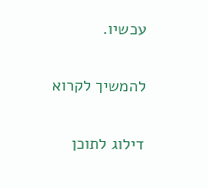עכשיו.

להמשיך לקרוא

דילוג לתוכן